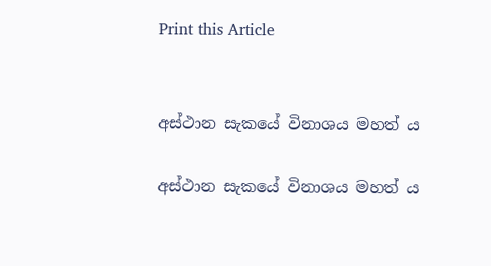Print this Article


අස්ථාන සැකයේ විනාශය මහත් ය

අස්ථාන සැකයේ විනාශය මහත් ය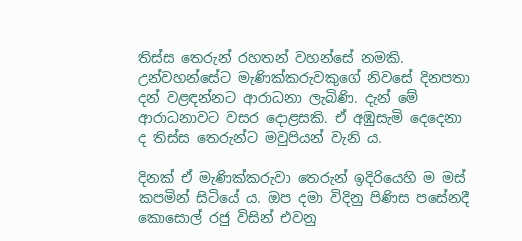තිස්ස තෙරුන් රහතන් වහන්සේ නමකි. උන්වහන්සේට මැණික්කරුවකුගේ නිවසේ දිනපතා දන් වළඳන්නට ආරාධනා ලැබිණි. දැන් මේ ආරාධනාවට වසර දොළසකි. ඒ අඹුසැමි දෙදෙනා ද තිස්ස තෙරුන්ට මවුපියන් වැනි ය.

දිනක් ඒ මැණික්කරුවා තෙරුන් ඉදිරියෙහි ම මස් කපමින් සිටියේ ය. ඔප දමා විදිනු පිණිස පසේනදී කොසොල් රජු විසින් එවනු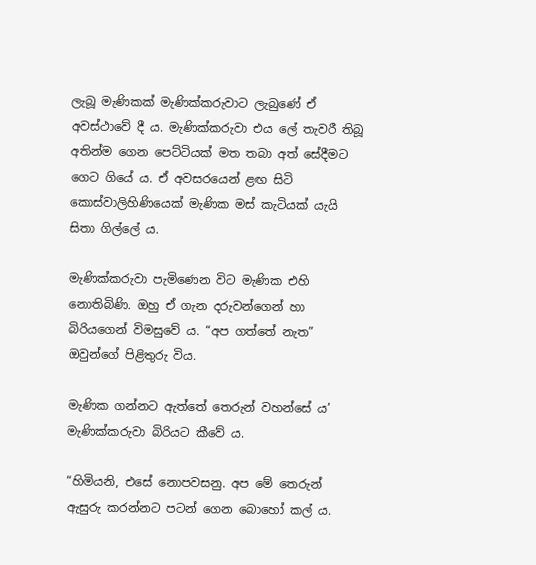ලැබූ මැණිකක් මැණික්කරුවාට ලැබුණේ ඒ අවස්ථාවේ දී ය. මැණික්කරුවා එය ලේ තැවරී තිබූ අතින්ම ගෙන පෙට්ටියක් මත තබා අත් සේදීමට ගෙට ගියේ ය. ඒ අවසරයෙන් ළඟ සිටි කොස්වාලිහිණියෙක් මැණික මස් කැටියක් යැයි සිතා ගිල්ලේ ය.

මැණික්කරුවා පැමිණෙන විට මැණික එහි නොතිබිණි. ඔහු ඒ ගැන දරුවන්ගෙන් හා බිරියගෙන් විමසුවේ ය. “අප ගත්තේ නැත” ඔවුන්ගේ පිළිතුරු විය.

මැණික ගන්නට ඇත්තේ තෙරුන් වහන්සේ ය’ මැණික්කරුවා බිරියට කීවේ ය.

“හිමියනි, එසේ නොපවසනු. අප මේ තෙරුන් ඇසුරු කරන්නට පටන් ගෙන බොහෝ කල් ය.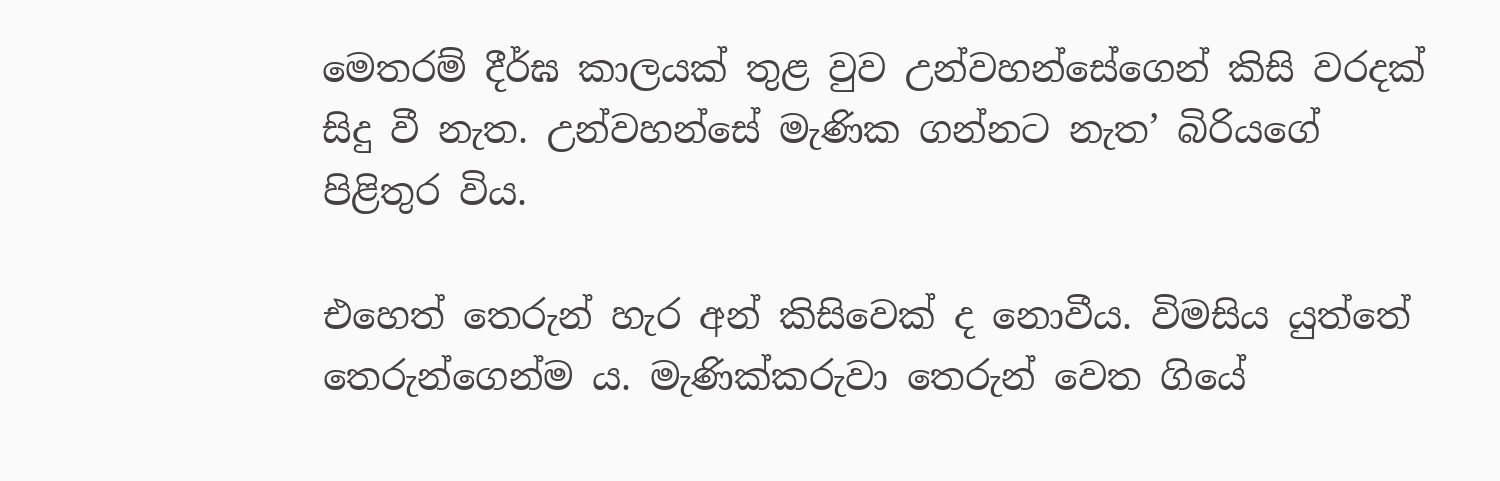මෙතරම් දීර්ඝ කාලයක් තුළ වුව උන්වහන්සේගෙන් කිසි වරදක් සිදු වී නැත. උන්වහන්සේ මැණික ගන්නට නැත’ බිරියගේ පිළිතුර විය.

එහෙත් තෙරුන් හැර අන් කිසිවෙක් ද නොවීය. විමසිය යුත්තේ තෙරුන්ගෙන්ම ය. මැණික්කරුවා තෙරුන් වෙත ගියේ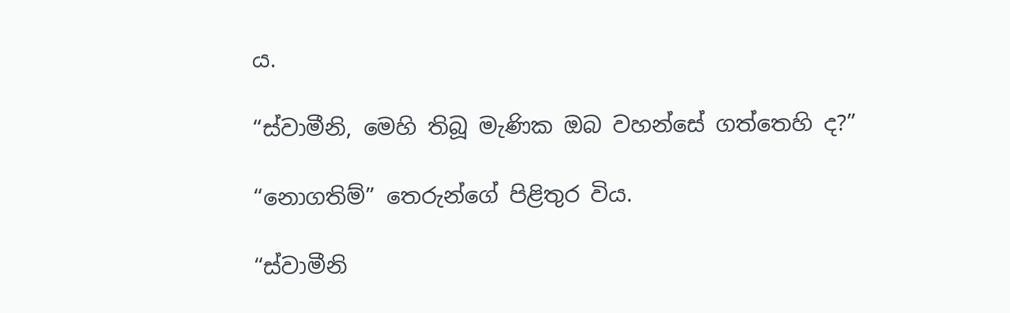ය.

“ස්වාමීනි, මෙහි තිබූ මැණික ඔබ වහන්සේ ගත්තෙහි ද?”

“නොගතිම්” තෙරුන්ගේ පිළිතුර විය.

“ස්වාමීනි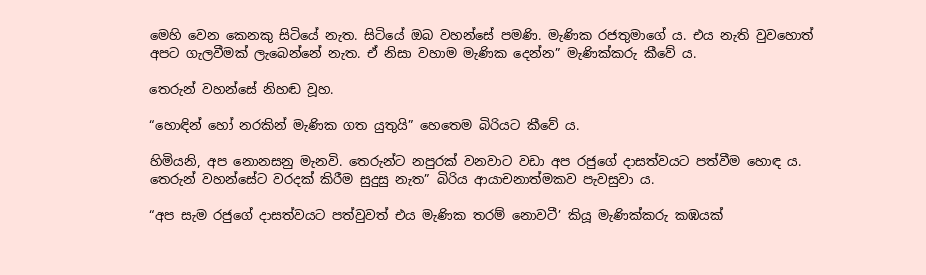මෙහි වෙන කෙනකු සිටියේ නැත. සිටියේ ඔබ වහන්සේ පමණි. මැණික රජතුමාගේ ය. එය නැති වුවහොත් අපට ගැලවීමක් ලැබෙන්නේ නැත. ඒ නිසා වහාම මැණික දෙන්න” මැණික්කරු කීවේ ය.

තෙරුන් වහන්සේ නිහඬ වූහ.

“හොඳින් හෝ නරකින් මැණික ගත යුතුයි” හෙතෙම බිරියට කීවේ ය.

හිමියනි, අප නොනසනු මැනවි. තෙරුන්ට නපුරක් වනවාට වඩා අප රජුගේ දාසත්වයට පත්වීම හොඳ ය. තෙරුන් වහන්සේට වරදක් කිරීම සුදුසු නැත” බිරිය ආයාචනාත්මකව පැවසුවා ය.

“අප සැම රජුගේ දාසත්වයට පත්වුවත් එය මැණික තරම් නොවටී’ කියූ මැණික්කරු කඹයක්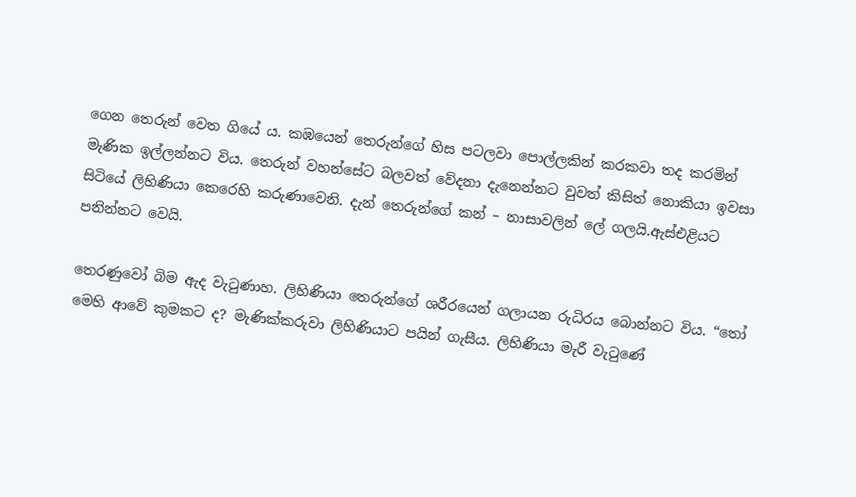ගෙන තෙරුන් වෙත ගියේ ය. කඹයෙන් තෙරුන්ගේ හිස පටලවා පොල්ලකින් කරකවා තද කරමින් මැණික ඉල්ලන්නට විය. තෙරුන් වහන්සේට බලවත් වේදනා දැනෙන්නට වුවත් කිසිත් නොකියා ඉවසා සිටියේ ලිහිණියා කෙරෙහි කරුණාවෙනි. දැන් තෙරුන්ගේ කන් – නාසාවලින් ලේ ගලයි.ඇස්එළියට පනින්නට වෙයි.

තෙරණුවෝ බිම ඇද වැටුණාහ. ලිහිණියා තෙරුන්ගේ ශරීරයෙන් ගලායන රුධිරය බොන්නට විය. “තෝ මෙහි ආවේ කුමකට ද? මැණික්කරුවා ලිහිණියාට පයින් ගැසීය. ලිහිණියා මැරී වැටුණේ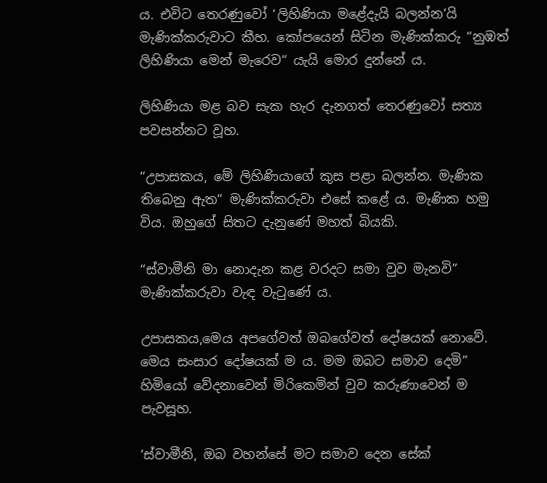ය. එවිට තෙරණුවෝ ‘ලිහිණියා මළේදැයි බලන්න’යි මැණික්කරුවාට කීහ. කෝපයෙන් සිටින මැණික්කරු “නුඹත් ලිහිණියා මෙන් මැරෙව“ යැයි මොර දුන්නේ ය.

ලිහිණියා මළ බව සැක හැර දැනගත් තෙරණුවෝ සත්‍ය පවසන්නට වූහ.

“උපාසකය, මේ ලිහිණියාගේ කුස පළා බලන්න. මැණික තිබෙනු ඇත” මැණික්කරුවා එසේ කළේ ය. මැණික හමු විය. ඔහුගේ සිතට දැනුණේ මහත් බියකි.

“ස්වාමීනි මා නොදැන කළ වරදට සමා වුව මැනවි” මැණික්කරුවා වැඳ වැටුණේ ය.

උපාසකය,මෙය අපගේවත් ඔබගේවත් දෝෂයක් නොවේ. මෙය සංසාර දෝෂයක් ම ය. මම ඔබට සමාව දෙමි” හිමියෝ වේදනාවෙන් මිරිකෙමින් වුව කරුණාවෙන් ම පැවසූහ.

‘ස්වාමීනි, ඔබ වහන්සේ මට සමාව දෙන සේක්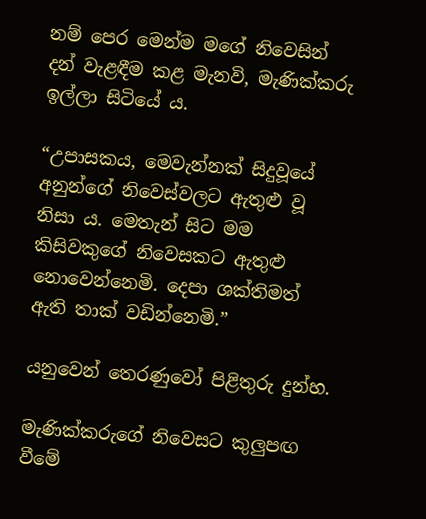නම් පෙර මෙන්ම මගේ නිවෙසින් දන් වැළඳීම කළ මැනවි, මැණික්කරු ඉල්ලා සිටියේ ය.

“උපාසකය, මෙවැන්නක් සිදුවූයේ අනුන්ගේ නිවෙස්වලට ඇතුළු වූ නිසා ය. මෙතැන් සිට මම කිසිවකුගේ නිවෙසකට ඇතුළු නොවෙන්නෙමි. දෙපා ශක්තිමත් ඇති තාක් වඩින්නෙමි.”

යනුවෙන් තෙරණුවෝ පිළිතුරු දුන්හ.

මැණික්කරුගේ නිවෙසට කුලුපඟ වීමේ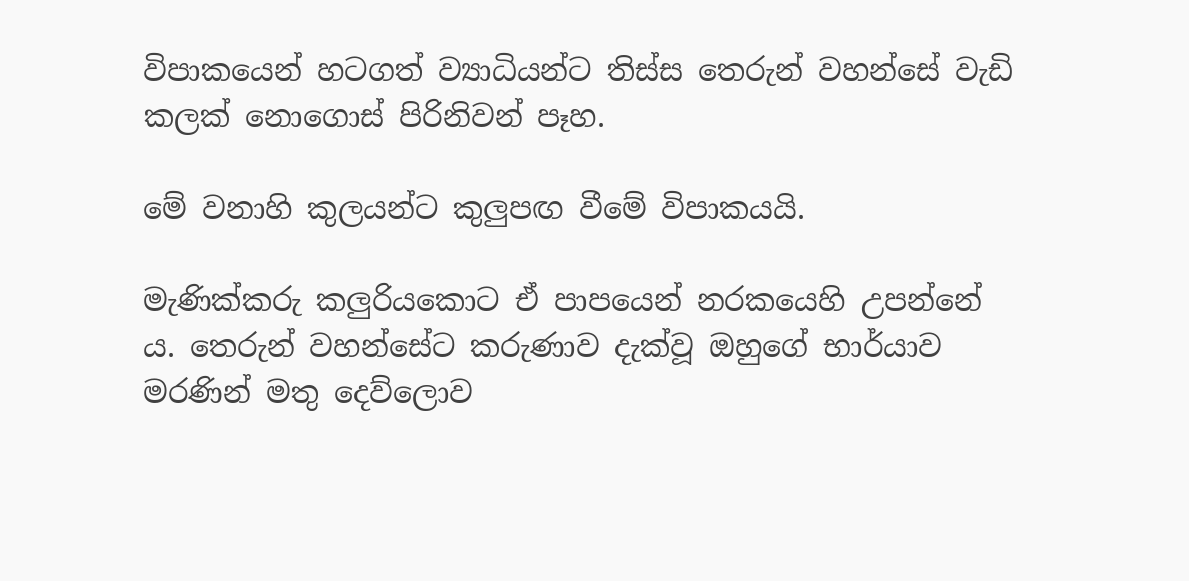විපාකයෙන් හටගත් ව්‍යාධියන්ට තිස්ස තෙරුන් වහන්සේ වැඩි කලක් නොගොස් පිරිනිවන් පෑහ.

මේ වනාහි කුලයන්ට කුලුපඟ වීමේ විපාකයයි.

මැණික්කරු කලුරියකොට ඒ පාපයෙන් නරකයෙහි උපන්නේ ය. තෙරුන් වහන්සේට කරුණාව දැක්වූ ඔහුගේ භාර්යාව මරණින් මතු දෙව්ලොව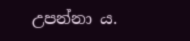උපන්නා ය.